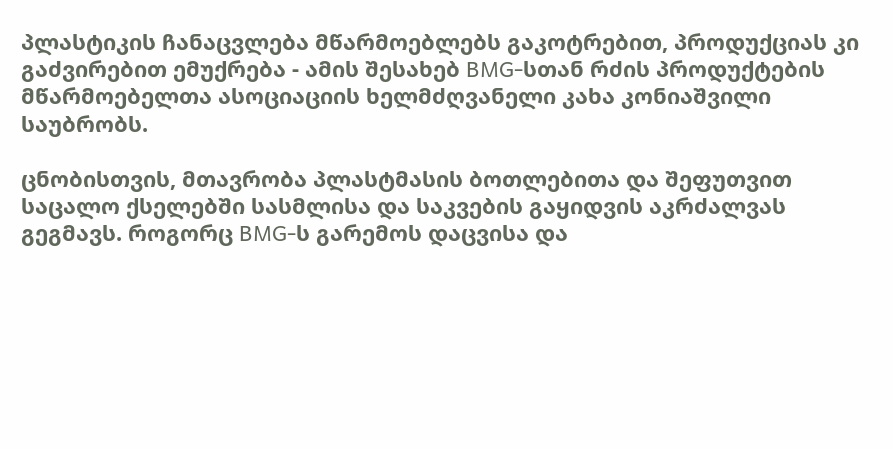პლასტიკის ჩანაცვლება მწარმოებლებს გაკოტრებით, პროდუქციას კი გაძვირებით ემუქრება - ამის შესახებ BMG-სთან რძის პროდუქტების მწარმოებელთა ასოციაციის ხელმძღვანელი კახა კონიაშვილი საუბრობს.

ცნობისთვის, მთავრობა პლასტმასის ბოთლებითა და შეფუთვით საცალო ქსელებში სასმლისა და საკვების გაყიდვის აკრძალვას გეგმავს. როგორც BMG-ს გარემოს დაცვისა და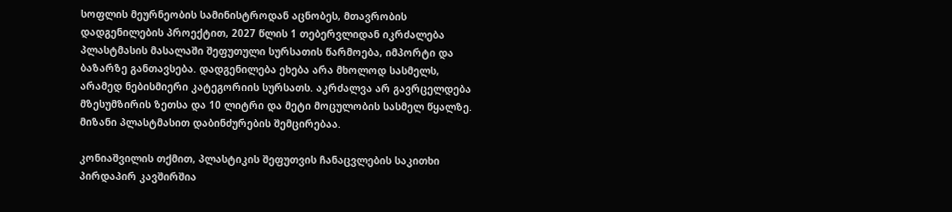სოფლის მეურნეობის სამინისტროდან აცნობეს, მთავრობის დადგენილების პროექტით, 2027 წლის 1 თებერვლიდან იკრძალება პლასტმასის მასალაში შეფუთული სურსათის წარმოება, იმპორტი და ბაზარზე განთავსება. დადგენილება ეხება არა მხოლოდ სასმელს, არამედ ნებისმიერი კატეგორიის სურსათს. აკრძალვა არ გავრცელდება მზესუმზირის ზეთსა და 10 ლიტრი და მეტი მოცულობის სასმელ წყალზე. მიზანი პლასტმასით დაბინძურების შემცირებაა.

კონიაშვილის თქმით, პლასტიკის შეფუთვის ჩანაცვლების საკითხი პირდაპირ კავშირშია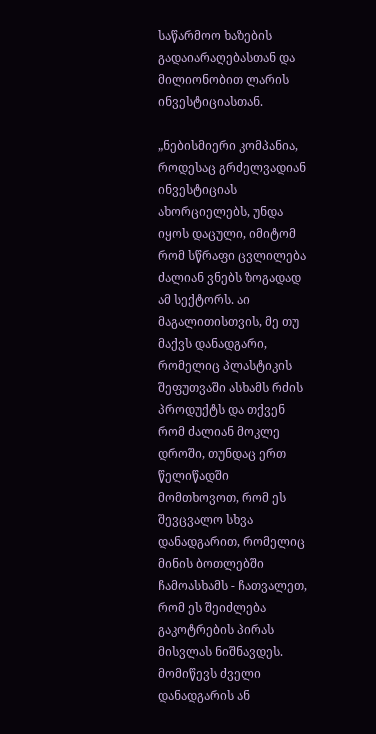საწარმოო ხაზების გადაიარაღებასთან და მილიონობით ლარის ინვესტიციასთან.

„ნებისმიერი კომპანია, როდესაც გრძელვადიან ინვესტიციას ახორციელებს, უნდა იყოს დაცული, იმიტომ რომ სწრაფი ცვლილება ძალიან ვნებს ზოგადად ამ სექტორს. აი მაგალითისთვის, მე თუ მაქვს დანადგარი, რომელიც პლასტიკის შეფუთვაში ასხამს რძის პროდუქტს და თქვენ რომ ძალიან მოკლე დროში, თუნდაც ერთ წელიწადში მომთხოვოთ, რომ ეს შევცვალო სხვა დანადგარით, რომელიც მინის ბოთლებში ჩამოასხამს - ჩათვალეთ, რომ ეს შეიძლება გაკოტრების პირას მისვლას ნიშნავდეს. მომიწევს ძველი დანადგარის ან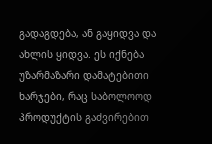გადაგდება, ან გაყიდვა და ახლის ყიდვა. ეს იქნება უზარმაზარი დამატებითი ხარჯები, რაც საბოლოოდ პროდუქტის გაძვირებით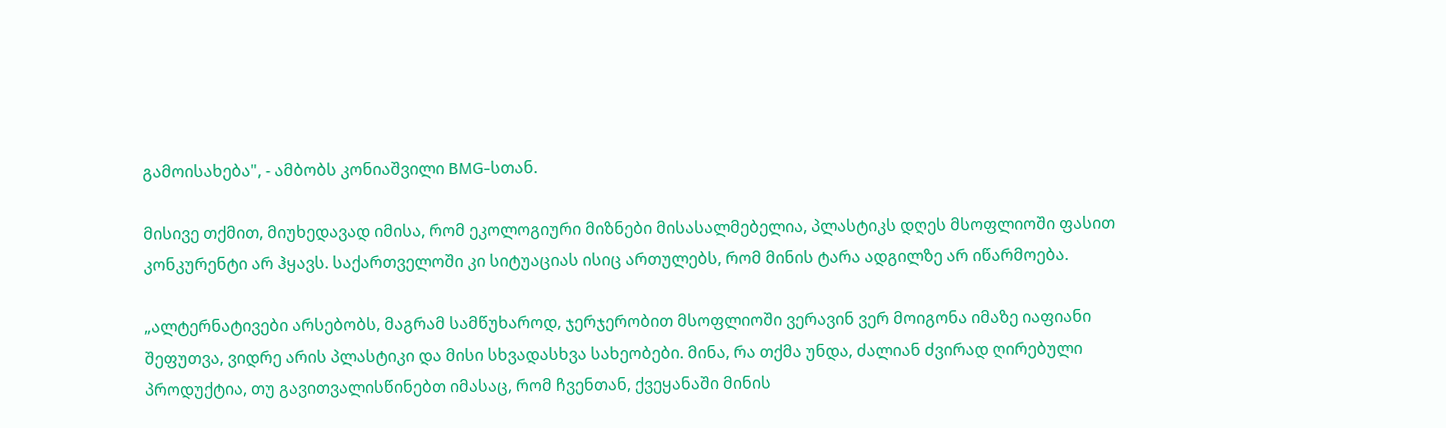გამოისახება", - ამბობს კონიაშვილი BMG-სთან.

მისივე თქმით, მიუხედავად იმისა, რომ ეკოლოგიური მიზნები მისასალმებელია, პლასტიკს დღეს მსოფლიოში ფასით კონკურენტი არ ჰყავს. საქართველოში კი სიტუაციას ისიც ართულებს, რომ მინის ტარა ადგილზე არ იწარმოება.

„ალტერნატივები არსებობს, მაგრამ სამწუხაროდ, ჯერჯერობით მსოფლიოში ვერავინ ვერ მოიგონა იმაზე იაფიანი შეფუთვა, ვიდრე არის პლასტიკი და მისი სხვადასხვა სახეობები. მინა, რა თქმა უნდა, ძალიან ძვირად ღირებული პროდუქტია, თუ გავითვალისწინებთ იმასაც, რომ ჩვენთან, ქვეყანაში მინის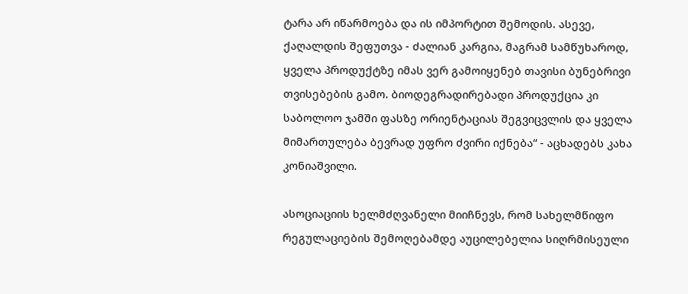ტარა არ იწარმოება და ის იმპორტით შემოდის. ასევე, ქაღალდის შეფუთვა - ძალიან კარგია, მაგრამ სამწუხაროდ, ყველა პროდუქტზე იმას ვერ გამოიყენებ თავისი ბუნებრივი თვისებების გამო. ბიოდეგრადირებადი პროდუქცია კი საბოლოო ჯამში ფასზე ორიენტაციას შეგვიცვლის და ყველა მიმართულება ბევრად უფრო ძვირი იქნება“ - აცხადებს კახა კონიაშვილი.

ასოციაციის ხელმძღვანელი მიიჩნევს, რომ სახელმწიფო რეგულაციების შემოღებამდე აუცილებელია სიღრმისეული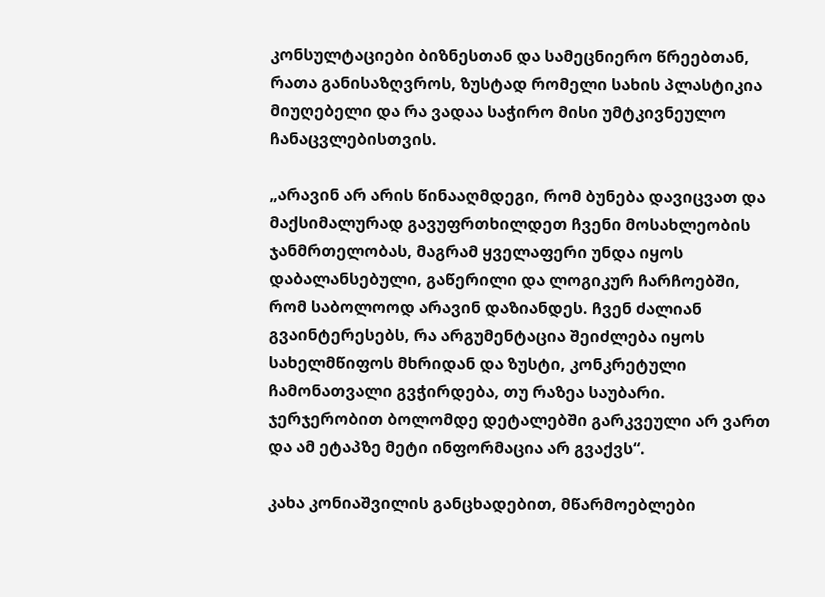კონსულტაციები ბიზნესთან და სამეცნიერო წრეებთან, რათა განისაზღვროს, ზუსტად რომელი სახის პლასტიკია მიუღებელი და რა ვადაა საჭირო მისი უმტკივნეულო ჩანაცვლებისთვის.

„არავინ არ არის წინააღმდეგი, რომ ბუნება დავიცვათ და მაქსიმალურად გავუფრთხილდეთ ჩვენი მოსახლეობის ჯანმრთელობას, მაგრამ ყველაფერი უნდა იყოს დაბალანსებული, გაწერილი და ლოგიკურ ჩარჩოებში, რომ საბოლოოდ არავინ დაზიანდეს. ჩვენ ძალიან გვაინტერესებს, რა არგუმენტაცია შეიძლება იყოს სახელმწიფოს მხრიდან და ზუსტი, კონკრეტული ჩამონათვალი გვჭირდება, თუ რაზეა საუბარი. ჯერჯერობით ბოლომდე დეტალებში გარკვეული არ ვართ და ამ ეტაპზე მეტი ინფორმაცია არ გვაქვს“.

კახა კონიაშვილის განცხადებით, მწარმოებლები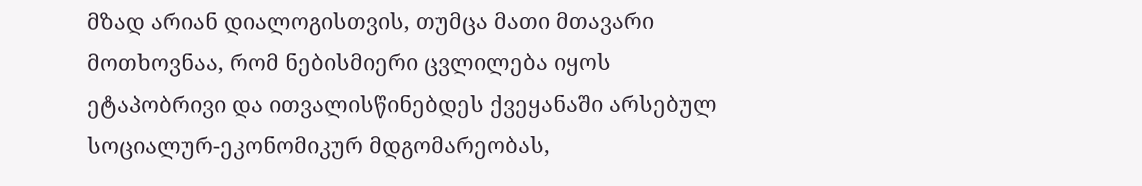მზად არიან დიალოგისთვის, თუმცა მათი მთავარი მოთხოვნაა, რომ ნებისმიერი ცვლილება იყოს ეტაპობრივი და ითვალისწინებდეს ქვეყანაში არსებულ სოციალურ-ეკონომიკურ მდგომარეობას,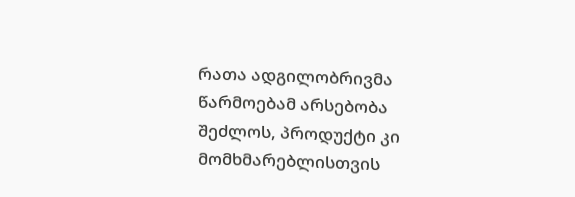რათა ადგილობრივმა წარმოებამ არსებობა შეძლოს, პროდუქტი კი მომხმარებლისთვის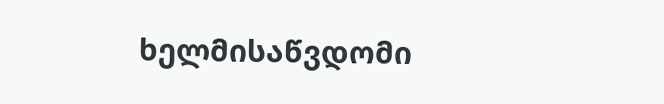ხელმისაწვდომი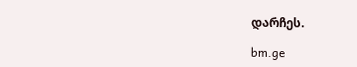დარჩეს.

bm.ge